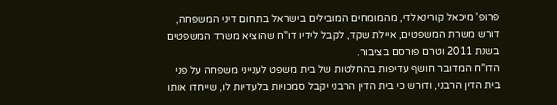פרופ' מיכאל קורינאלדי, מהמומחים המובילים בישראל בתחום דיני המשפחה, דורש משרת המשפטים, איילת שקד, לקבל לידיו דו"ח שהוציא משרד המשפטים בשנת 2011 וטרם פורסם בציבור.
הדו"ח המדובר חושף עדיפות בהחלטות של בית משפט לענייני משפחה על פני בית הדין הרבני, ודורש כי בית הדין הרבני יקבל סמכויות בלעדיות לו, שייחדו אותו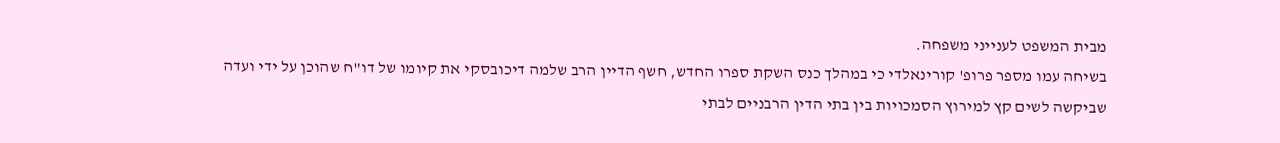מבית המשפט לענייני משפחה.
בשיחה עמו מספר פרופ' קורינאלדי כי במהלך כנס השקת ספרו החדש, חשף הדיין הרב שלמה דיכובסקי את קיומו של דו"ח שהוכן על ידי ועדה שביקשה לשים קץ למירוץ הסמכויות בין בתי הדין הרבניים לבתי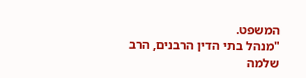המשפט.
"מנהל בתי הדין הרבנים, הרב שלמה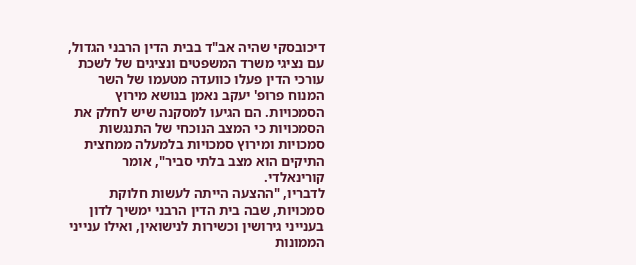דיכובסקי שהיה אב"ד בבית הדין הרבני הגדול, עם נציגי משרד המשפטים ונציגים של לשכת עורכי הדין פעלו כוועדה מטעמו של השר המנוח פרופ' יעקב נאמן בנושא מירוץ הסמכויות. הם הגיעו למסקנה שיש לחלק את הסמכויות כי המצב הנוכחי של התנגשות סמכויות ומירוץ סמכויות בלמעלה ממחצית התיקים הוא מצב בלתי סביר", אומר קורינאלדי.
לדבריו, "ההצעה הייתה לעשות חלוקת סמכויות, שבה בית הדין הרבני ימשיך לדון בענייני גירושין וכשירות לנישואין, ואילו ענייני הממונות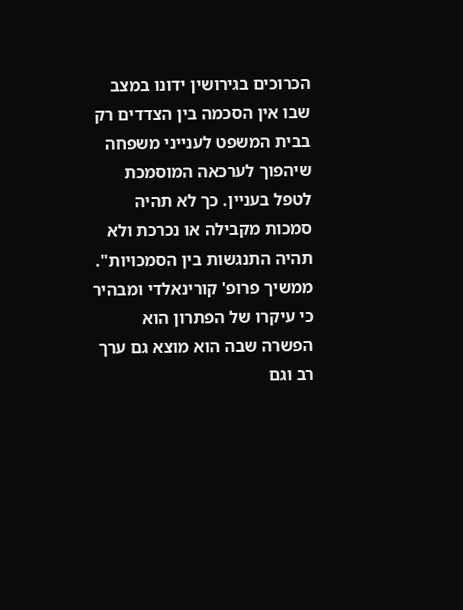הכרוכים בגירושין ידונו במצב שבו אין הסכמה בין הצדדים רק בבית המשפט לענייני משפחה שיהפוך לערכאה המוסמכת לטפל בעניין. כך לא תהיה סמכות מקבילה או נכרכת ולא תהיה התנגשות בין הסמכויות".
ממשיך פרופ' קורינאלדי ומבהיר כי עיקרו של הפתרון הוא הפשרה שבה הוא מוצא גם ערך רב וגם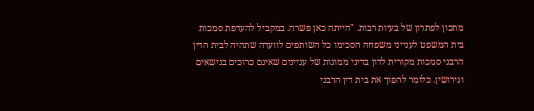מתכון לפתרון של בעיות רבות. "הייתה כאן פשרה. במקביל להעדפת סמכות בית המשפט לענייני משפחה הסכימו כל השותפים לוועדה שתהיה לבית הדין הרבני סמכות מקורית לדון בדיני ממונות של עניינים שאינם כרוכים בנישאים וגירושין. כלומר להפוך את בית דין הרבני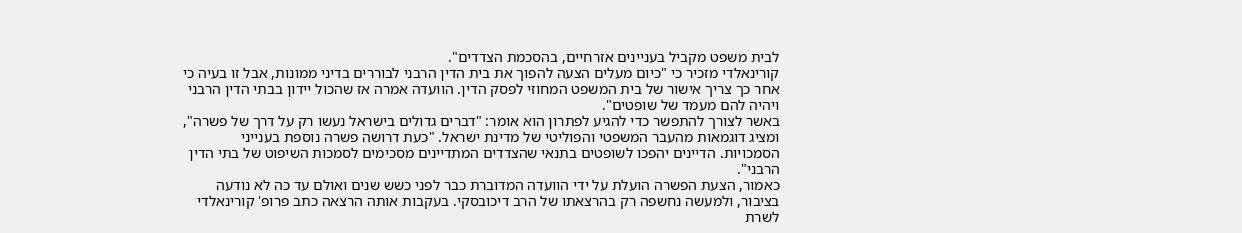לבית משפט מקביל בעניינים אזרחיים, בהסכמת הצדדים".
קורינאלדי מזכיר כי "כיום מעלים הצעה להפוך את בית הדין הרבני לבוררים בדיני ממונות, אבל זו בעיה כי אחר כך צריך אישור של בית המשפט המחוזי לפסק הדין. הוועדה אמרה אז שהכול יידון בבתי הדין הרבני ויהיה להם מעמד של שופטים".
באשר לצורך להתפשר כדי להגיע לפתרון הוא אומר: "דברים גדולים בישראל נעשו רק על דרך של פשרה", ומציג דוגמאות מהעבר המשפטי והפוליטי של מדינת ישראל. "כעת דרושה פשרה נוספת בענייני הסמכויות. הדיינים יהפכו לשופטים בתנאי שהצדדים המתדיינים מסכימים לסמכות השיפוט של בתי הדין הרבני".
כאמור, הצעת הפשרה הועלת על ידי הוועדה המדוברת כבר לפני כשש שנים ואולם עד כה לא נודעה בציבור, ולמעשה נחשפה רק בהרצאתו של הרב דיכובסקי. בעקבות אותה הרצאה כתב פרופ' קורינאלדי לשרת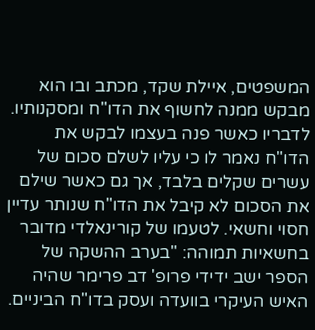המשפטים, איילת שקד, מכתב ובו הוא מבקש ממנה לחשוף את הדו"ח ומסקנותיו.
לדבריו כאשר פנה בעצמו לבקש את הדו"ח נאמר לו כי עליו לשלם סכום של עשרים שקלים בלבד, אך גם כאשר שילם את הסכום לא קיבל את הדו"ח שנותר עדיין חסוי וחשאי. לטעמו של קורינאלדי מדובר בחשאיות תמוהה: "בערב ההשקה של הספר ישב ידידי פרופ' דב פרימר שהיה האיש העיקרי בוועדה ועסק בדו"ח הביניים.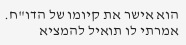הוא אישר את קיומו של הדו"ח. אמרתי לו תואיל להמציא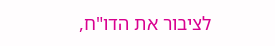לציבור את הדו"ח,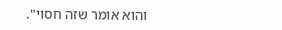והוא אומר שזה חסוי".